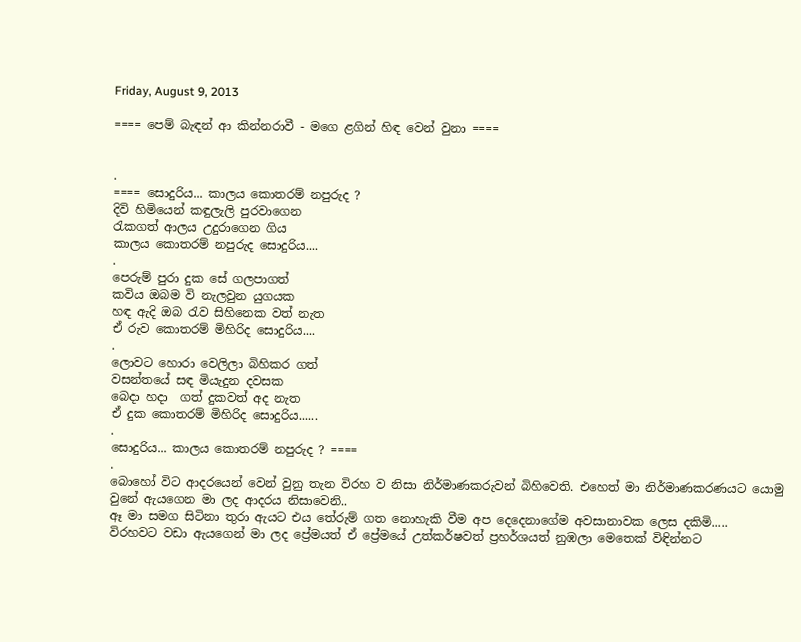Friday, August 9, 2013

==== පෙම් බැඳන් ආ කින්නරාවී - මගෙ ළගින් හිඳ වෙන් වුනා ====


.
==== සොදුරිය... කාලය කොතරම් නපුරුද ?
දිවි හිමියෙන් කඳුලැලි පුරවාගෙන
රැකගත් ආලය උදුරාගෙන ගිය
කාලය කොතරම් නපුරුද සොදුරිය....
.
පෙරුම් පුරා දුක සේ ගලපාගත්
කවිය ඔබම වි නැලවුන යුගයක
හඳ ඇදි ඔබ රැව සිහිනෙක වත් නැත
ඒ රුව කොතරම් මිහිරිද සොදුරිය....
.
ලොවට හොරා වෙලිලා බිහිකර ගත්
වසන්‍තයේ සඳ මියැදුන දවසක
බෙදා හදා  ගත් දුකවත් අද නැත
ඒ දුක කොතරම් මිහිරිද සොදුරිය......
.
සොදුරිය... කාලය කොතරම් නපුරුද ? ====
.
බොහෝ විට ආදරයෙන් වෙන් වුනු තැන විරහ ව නිසා නිර්මාණකරුවන් බිහිවෙති. එහෙත් මා නිර්මාණකරණයට යොමු වුනේ ඇයගෙන මා ලද ආදරය නිසාවෙනි..
ඈ මා සමග සිටිනා තුරා ඇයට එය තේරුම් ගත ‍නොහැකි වීම අප දෙදෙනාගේම අවසානාවක ලෙස දකිමි.....
විරහවට වඩා ඇයගෙන් මා ලද ප්‍රේමයත් ඒ ප්‍රේමයේ උත්කර්ෂවත් ප්‍රහර්ශයත් නුඹලා මෙතෙක් විඳින්නට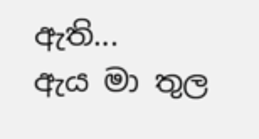ඇති...
ඇය මා තුල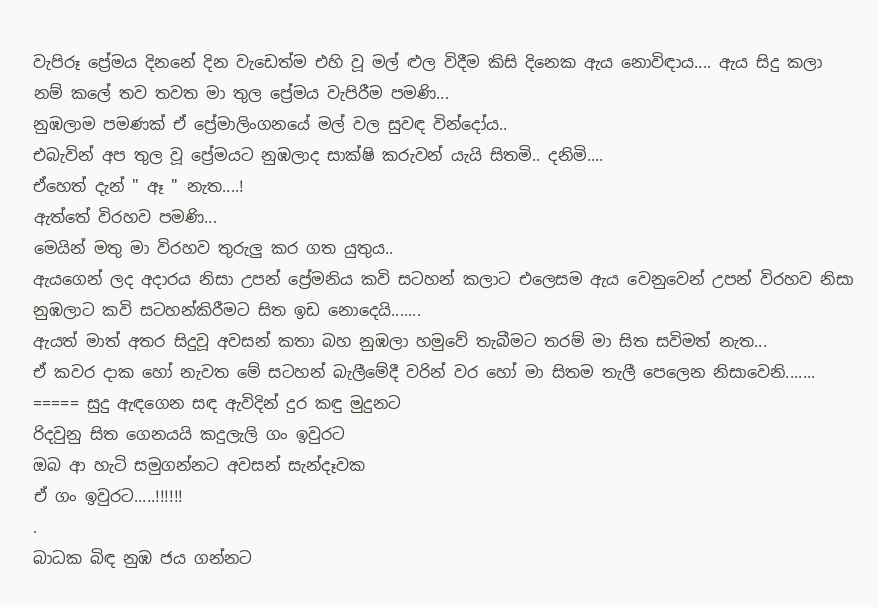වැපිරූ ‍ප්‍රේමය දිනනේ දින වැඩෙත්ම එහි වූ මල් ළුල විදීම කිසි දිනෙක ඇය නොවිඳාය.... ඇය සිදු කලා නම් කලේ තව තවත මා තුල ප්‍රේමය වැපිරීම පමණි...
නුඹලාම පමණක් ඒ ප්‍රේමාලිංගනයේ මල් වල සුවඳ වින්දෝය..
එබැවින් අප තුල වූ ප්‍රේමයට නුඹලාද සාක්ෂි කරුවන් යැයි සිතමි.. දනිමි....
ඒහෙත් දැන් " ඈ " නැත....!
ඇත්තේ විරහව පමණි...
මෙයින් මතු මා විරහව තුරුලු කර ගත යුතුය..
ඇයගෙන් ලද අදාරය නිසා උපන් ප්‍රේමනිය කවි සටහන් කලාට එලෙසම ඇය වෙනුවෙන් උපන් විරහව නිසා නුඹලාට කවි සටහන්කිරීමට සිත ඉඩ නොදෙයි.......
ඇයත් මාත් අතර සිදුවූ අවසන් කතා බහ නුඹලා හමුවේ තැබීමට තරම් මා සිත සවිමත් නැත...
ඒ කවර දාක හෝ නැවත මේ සටහන් බැලීමේදී වරින් වර හෝ මා සිතම තැලී පෙලෙන නිසාවෙනි.......
===== සුදු ඇඳගෙන සඳ ඇවිදින් දුර කඳු මුදුනට
රිදවුනු සිත ගෙනයයි කදුලැලි ගං ඉවුරට
ඔබ ආ හැටි සමුගන්නට අවසන් සැන්දෑවක
ඒ ගං ඉවුරට.....!!!!!!
.
බාධක බිඳ නුඹ ජය ගන්නට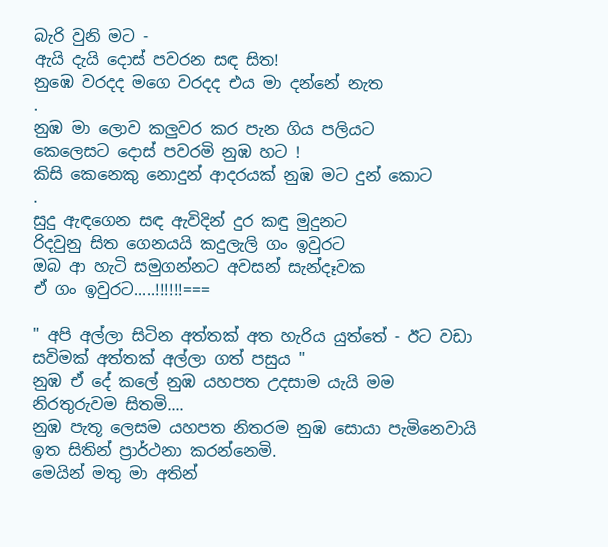බැරි වුනි මට -
ඇයි දැයි දොස් පවරන සඳ සිත!
නුඹෙ වරදද මගෙ වරදද එය මා දන්නේ නැත
.
නුඹ මා ලොව කලුවර කර පැන ගිය පලියට
කෙලෙසට දොස් පවරමි නුඹ හට !
කිසි කෙනෙකු නොදුන් ආදරයක් නුඹ මට දුන් කොට
.
සුදු ඇඳගෙන සඳ ඇවිදින් දුර කඳු මුදුනට
රිදවුනු සිත ගෙනයයි කදුලැලි ගං ඉවුරට
ඔබ ආ හැටි සමුගන්නට අවසන් සැන්දෑවක
ඒ ගං ඉවුරට.....!!!!!!===

" අපි අල්ලා සිටින අත්තක් අත හැරිය යුත්තේ - ඊට වඩා සවිමක් අත්තක් අල්ලා ගත් පසුය "
නුඹ ඒ දේ කලේ නුඹ යහපත උදසාම යැයි මම නිරතුරුවම සිතමි....
නුඹ පැතූ ලෙසම යහපත නිතරම නුඹ සොයා පැමිනෙවායි ඉත සිතින් ප්‍රාර්ථනා කරන්නෙමි.
මෙයින් මතු මා අතින්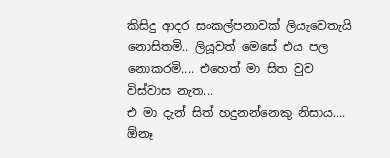කිසිදු ආදර සංකල්පනාවක් ලියැවෙතැයි නොසිතමි.. ලියූවත් මෙසේ එය පල නොකරමි.... එහෙත් මා සිත වුව විස්වාස නැත...
එ මා දැන් සිත් හදුනන්නෙකු නිසාය....
ඕනෑ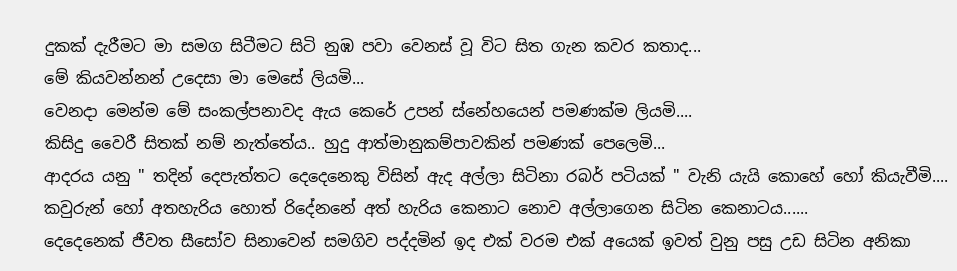දුකක් දැරීමට මා සමග සිටීමට සිටි නුඹ පවා වෙනස් වූ විට සිත ගැන කවර කතාද...
මේ කියවන්නන් උදෙසා මා මෙසේ ලියමි...
වෙනදා මෙන්ම මේ සංකල්පනාවද ඇය කෙරේ උපන් ස්නේහයෙන් පමණක්ම ලියමි....
කිසිදු වෛරී සිතක් නම් නැත්තේය.. හුදු ආත්මානුකම්පාවකින් පමණක් පෙලෙමි...
ආදරය යනු " තදින් දෙපැත්තට දෙදෙනෙකු විසින් ඇද අල්ලා සිටිනා රබර් පටියක් " වැනි යැයි කොහේ හෝ කියැවීමි.... කවුරුන් හෝ අතහැරි‍ය හොත් රිදේනනේ අත් හැරිය කෙනාට නොව අල්ලාගෙන සිටින කෙනාටය......
දෙදෙනෙක් ජීවත සීසෝව සිනාවෙන් සමගිව පද්දමින් ඉද එක් වරම එක් අයෙක් ඉවත් වුනු පසු උඩ සිටින අනිකා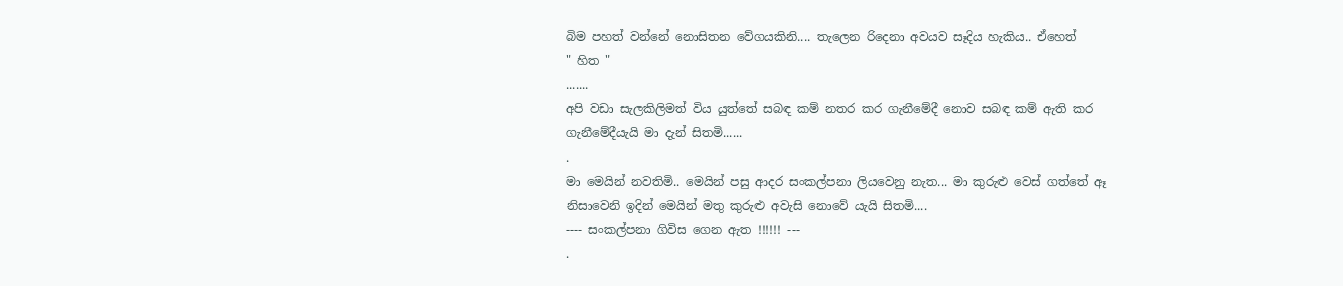බිම පහත් වන්නේ නොසිතන වේගයකිනි.... තැලෙන රිදෙනා අවයව සෑදිය හැකිය.. ඒහෙත්
" හිත "
.......
අපි වඩා සැලකිලිමත් විය යුත්තේ සබඳ කම් නතර කර ගැනීමේදී නොව සබඳ කම් ඇති කර ගැනීමේදීයැයි මා දැන් සිතමි......
.
මා මෙයින් නවතිමි.. මෙයින් පසු ආදර සංකල්පනා ලියවෙනු නැත... මා කුරුළු වෙස් ගත්තේ ඈ නිසාවෙනි ඉදින් මෙයින් මතු කුරුළු අවැසි නොවේ යැයි සිතමි....
---- සංකල්පනා ගිවිස ගෙන ඇත !!!!!! ---
.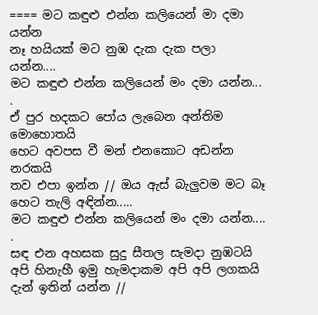==== මට කඳුළු එන්න කලියෙන් මා දමා යන්න
නෑ හයියක් මට නුඹ දැක දැක පලා යන්න....
මට කඳුළු එන්න කලියෙන් මං දමා යන්න...
.
ඒ පුර හදකට පෝය ලැබෙන අන්තිම මොහොතයි
හෙට අවපස වී මන් එනකොට අඩන්න නරකයි
තව එපා ඉන්න // ඔය ඇස් බැලුවම මට බෑ හෙට තැලි අඳින්න.....
මට කඳුළු එන්න කලියෙන් මං දමා යන්න....
.
සඳ ‍එන අහසක සුදු සීතල සැමදා නුඹටයි
අපි හිනැහී ඉමු හැමදාකම අපි අපි ලගකයි
දැන් ඉතින් යන්න //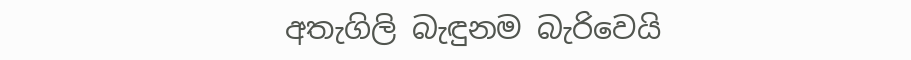අතැගිලි බැඳුනම බැරිවෙයි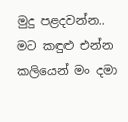මුදු පළදවන්න..
මට කඳුළු එන්න කලියෙන් මං දමා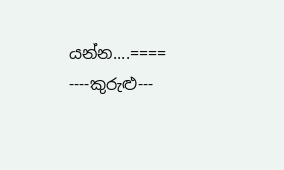යන්න....====
----කුරුළු---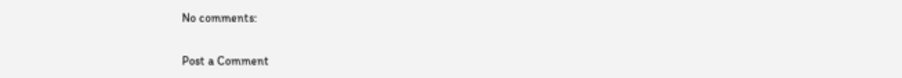No comments:

Post a Comment